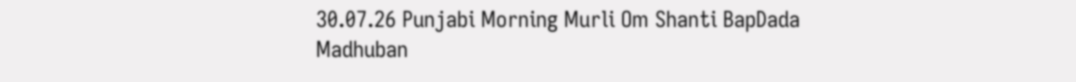30.07.26 Punjabi Morning Murli Om Shanti BapDada Madhuban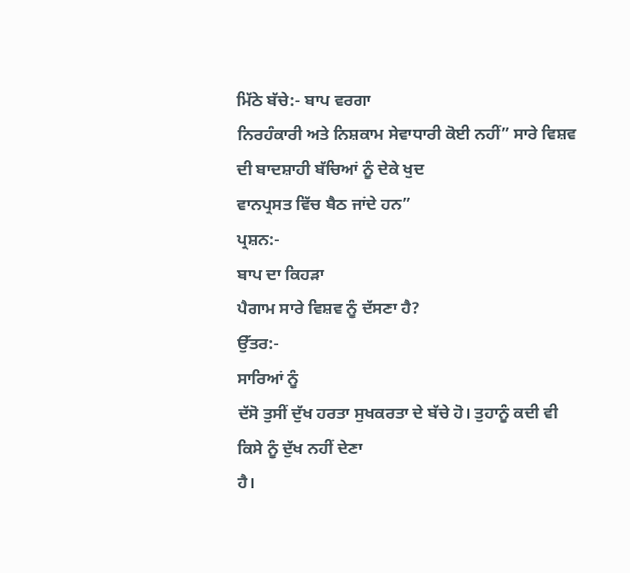ਮਿੱਠੇ ਬੱਚੇ:- ਬਾਪ ਵਰਗਾ
ਨਿਰਹੰਕਾਰੀ ਅਤੇ ਨਿਸ਼ਕਾਮ ਸੇਵਾਧਾਰੀ ਕੋਈ ਨਹੀਂ” ਸਾਰੇ ਵਿਸ਼ਵ ਦੀ ਬਾਦਸ਼ਾਹੀ ਬੱਚਿਆਂ ਨੂੰ ਦੇਕੇ ਖੁਦ
ਵਾਨਪ੍ਰਸਤ ਵਿੱਚ ਬੈਠ ਜਾਂਦੇ ਹਨ”
ਪ੍ਰਸ਼ਨ:-
ਬਾਪ ਦਾ ਕਿਹੜਾ
ਪੈਗਾਮ ਸਾਰੇ ਵਿਸ਼ਵ ਨੂੰ ਦੱਸਣਾ ਹੈ?
ਉੱਤਰ:-
ਸਾਰਿਆਂ ਨੂੰ
ਦੱਸੋ ਤੁਸੀਂ ਦੁੱਖ ਹਰਤਾ ਸੁਖਕਰਤਾ ਦੇ ਬੱਚੇ ਹੋ। ਤੁਹਾਨੂੰ ਕਦੀ ਵੀ ਕਿਸੇ ਨੂੰ ਦੁੱਖ ਨਹੀਂ ਦੇਣਾ
ਹੈ।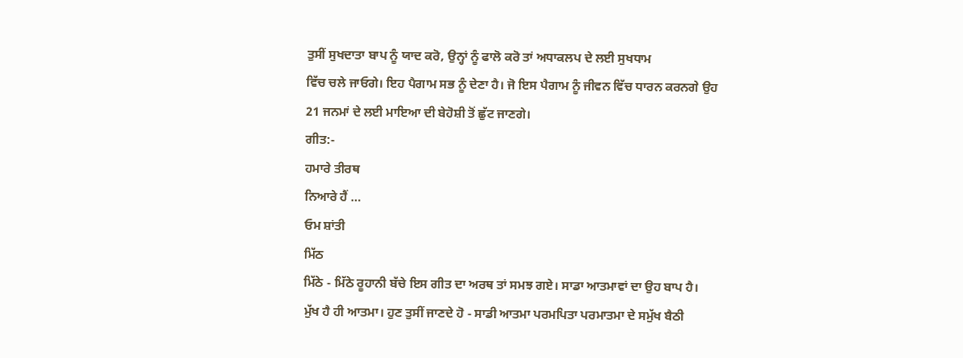ਤੁਸੀਂ ਸੁਖਦਾਤਾ ਬਾਪ ਨੂੰ ਯਾਦ ਕਰੋ, ਉਨ੍ਹਾਂ ਨੂੰ ਫਾਲੋ ਕਰੋ ਤਾਂ ਅਧਾਕਲਪ ਦੇ ਲਈ ਸੁਖਧਾਮ
ਵਿੱਚ ਚਲੇ ਜਾਓਗੇ। ਇਹ ਪੈਗਾਮ ਸਭ ਨੂੰ ਦੇਣਾ ਹੈ। ਜੋ ਇਸ ਪੈਗਾਮ ਨੂੰ ਜੀਵਨ ਵਿੱਚ ਧਾਰਨ ਕਰਨਗੇ ਉਹ
21 ਜਨਮਾਂ ਦੇ ਲਈ ਮਾਇਆ ਦੀ ਬੇਹੋਸ਼ੀ ਤੋਂ ਛੁੱਟ ਜਾਣਗੇ।
ਗੀਤ:-
ਹਮਾਰੇ ਤੀਰਥ
ਨਿਆਰੇ ਹੈਂ …
ਓਮ ਸ਼ਾਂਤੀ
ਮਿੱਠ
ਮਿੱਠੇ - ਮਿੱਠੇ ਰੂਹਾਨੀ ਬੱਚੇ ਇਸ ਗੀਤ ਦਾ ਅਰਥ ਤਾਂ ਸਮਝ ਗਏ। ਸਾਡਾ ਆਤਮਾਵਾਂ ਦਾ ਉਹ ਬਾਪ ਹੈ।
ਮੁੱਖ ਹੈ ਹੀ ਆਤਮਾ। ਹੁਣ ਤੁਸੀਂ ਜਾਣਦੇ ਹੋ - ਸਾਡੀ ਆਤਮਾ ਪਰਮਪਿਤਾ ਪਰਮਾਤਮਾ ਦੇ ਸਮੁੱਖ ਬੈਠੀ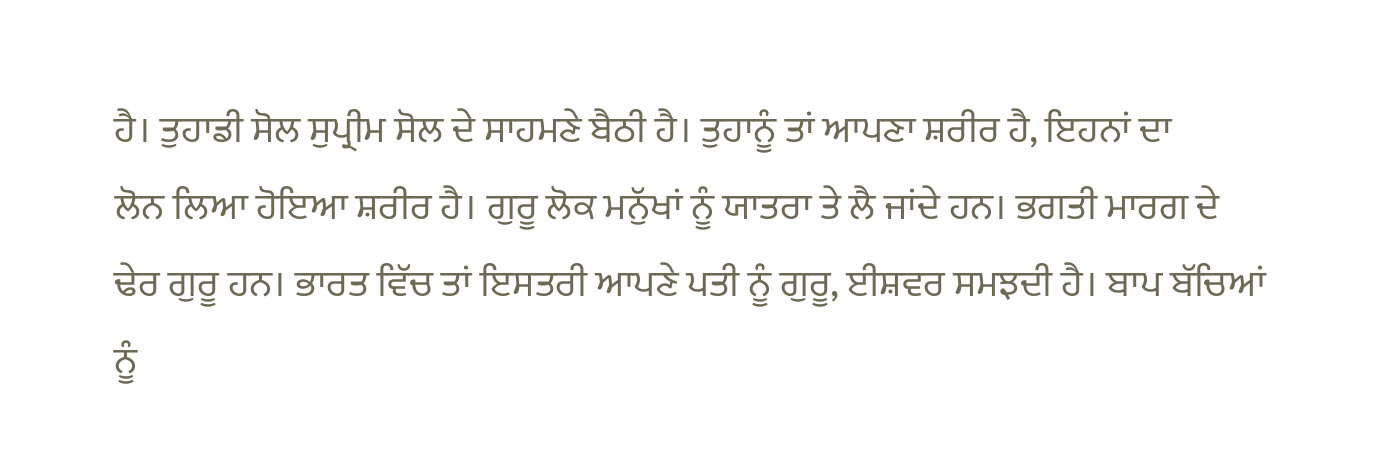ਹੈ। ਤੁਹਾਡੀ ਸੋਲ ਸੁਪ੍ਰੀਮ ਸੋਲ ਦੇ ਸਾਹਮਣੇ ਬੈਠੀ ਹੈ। ਤੁਹਾਨੂੰ ਤਾਂ ਆਪਣਾ ਸ਼ਰੀਰ ਹੈ, ਇਹਨਾਂ ਦਾ
ਲੋਨ ਲਿਆ ਹੋਇਆ ਸ਼ਰੀਰ ਹੈ। ਗੁਰੂ ਲੋਕ ਮਨੁੱਖਾਂ ਨੂੰ ਯਾਤਰਾ ਤੇ ਲੈ ਜਾਂਦੇ ਹਨ। ਭਗਤੀ ਮਾਰਗ ਦੇ
ਢੇਰ ਗੁਰੂ ਹਨ। ਭਾਰਤ ਵਿੱਚ ਤਾਂ ਇਸਤਰੀ ਆਪਣੇ ਪਤੀ ਨੂੰ ਗੁਰੂ, ਈਸ਼ਵਰ ਸਮਝਦੀ ਹੈ। ਬਾਪ ਬੱਚਿਆਂ
ਨੂੰ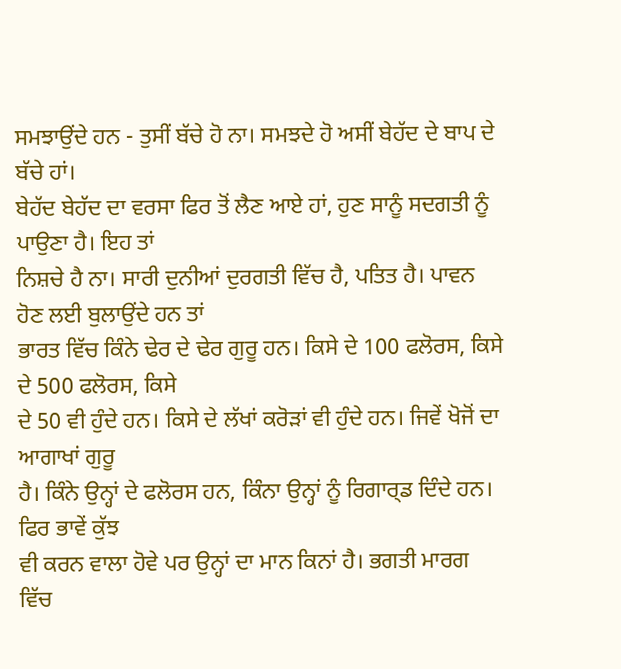ਸਮਝਾਉਂਦੇ ਹਨ - ਤੁਸੀਂ ਬੱਚੇ ਹੋ ਨਾ। ਸਮਝਦੇ ਹੋ ਅਸੀਂ ਬੇਹੱਦ ਦੇ ਬਾਪ ਦੇ ਬੱਚੇ ਹਾਂ।
ਬੇਹੱਦ ਬੇਹੱਦ ਦਾ ਵਰਸਾ ਫਿਰ ਤੋਂ ਲੈਣ ਆਏ ਹਾਂ, ਹੁਣ ਸਾਨੂੰ ਸਦਗਤੀ ਨੂੰ ਪਾਉਣਾ ਹੈ। ਇਹ ਤਾਂ
ਨਿਸ਼ਚੇ ਹੈ ਨਾ। ਸਾਰੀ ਦੁਨੀਆਂ ਦੁਰਗਤੀ ਵਿੱਚ ਹੈ, ਪਤਿਤ ਹੈ। ਪਾਵਨ ਹੋਣ ਲਈ ਬੁਲਾਉਂਦੇ ਹਨ ਤਾਂ
ਭਾਰਤ ਵਿੱਚ ਕਿੰਨੇ ਢੇਰ ਦੇ ਢੇਰ ਗੁਰੂ ਹਨ। ਕਿਸੇ ਦੇ 100 ਫਲੋਰਸ, ਕਿਸੇ ਦੇ 500 ਫਲੋਰਸ, ਕਿਸੇ
ਦੇ 50 ਵੀ ਹੁੰਦੇ ਹਨ। ਕਿਸੇ ਦੇ ਲੱਖਾਂ ਕਰੋੜਾਂ ਵੀ ਹੁੰਦੇ ਹਨ। ਜਿਵੇਂ ਖੋਜੋਂ ਦਾ ਆਗਾਖਾਂ ਗੁਰੂ
ਹੈ। ਕਿੰਨੇ ਉਨ੍ਹਾਂ ਦੇ ਫਲੋਰਸ ਹਨ, ਕਿੰਨਾ ਉਨ੍ਹਾਂ ਨੂੰ ਰਿਗਾਰ੍ਡ ਦਿੰਦੇ ਹਨ। ਫਿਰ ਭਾਵੇਂ ਕੁੱਝ
ਵੀ ਕਰਨ ਵਾਲਾ ਹੋਵੇ ਪਰ ਉਨ੍ਹਾਂ ਦਾ ਮਾਨ ਕਿਨਾਂ ਹੈ। ਭਗਤੀ ਮਾਰਗ ਵਿੱਚ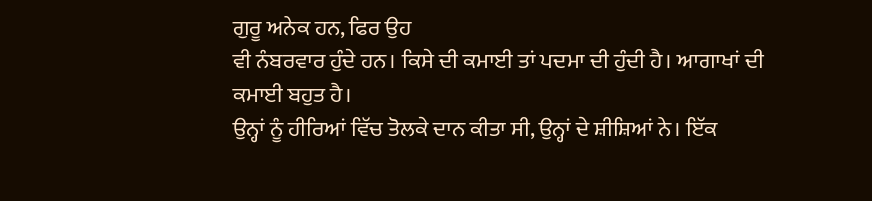ਗੁਰੂ ਅਨੇਕ ਹਨ, ਫਿਰ ਉਹ
ਵੀ ਨੰਬਰਵਾਰ ਹੁੰਦੇ ਹਨ। ਕਿਸੇ ਦੀ ਕਮਾਈ ਤਾਂ ਪਦਮਾ ਦੀ ਹੁੰਦੀ ਹੈ। ਆਗਾਖਾਂ ਦੀ ਕਮਾਈ ਬਹੁਤ ਹੈ।
ਉਨ੍ਹਾਂ ਨੂੰ ਹੀਰਿਆਂ ਵਿੱਚ ਤੋਲਕੇ ਦਾਨ ਕੀਤਾ ਸੀ, ਉਨ੍ਹਾਂ ਦੇ ਸ਼ੀਸ਼ਿਆਂ ਨੇ। ਇੱਕ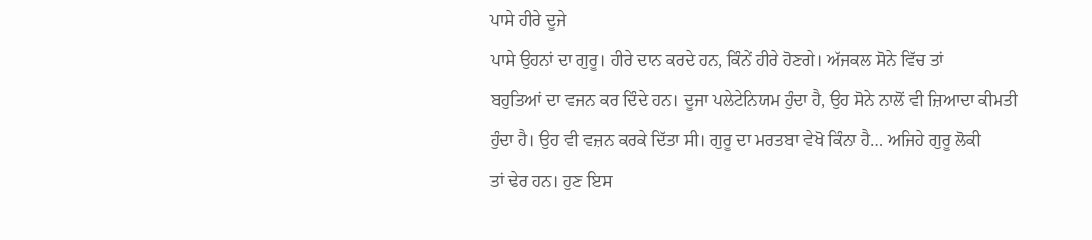ਪਾਸੇ ਹੀਰੇ ਦੂਜੇ
ਪਾਸੇ ਉਹਨਾਂ ਦਾ ਗੁਰੂ। ਹੀਰੇ ਦਾਨ ਕਰਦੇ ਹਨ, ਕਿੰਨੇਂ ਹੀਰੇ ਹੋਣਗੇ। ਅੱਜਕਲ ਸੋਨੇ ਵਿੱਚ ਤਾਂ
ਬਹੁਤਿਆਂ ਦਾ ਵਜਨ ਕਰ ਦਿੰਦੇ ਹਨ। ਦੂਜਾ ਪਲੇਟੇਨਿਯਮ ਹੁੰਦਾ ਹੈ, ਉਹ ਸੋਨੇ ਨਾਲੋਂ ਵੀ ਜ਼ਿਆਦਾ ਕੀਮਤੀ
ਹੁੰਦਾ ਹੈ। ਉਹ ਵੀ ਵਜ਼ਨ ਕਰਕੇ ਦਿੱਤਾ ਸੀ। ਗੁਰੂ ਦਾ ਮਰਤਬਾ ਵੇਖੋ ਕਿੰਨਾ ਹੈ… ਅਜਿਹੇ ਗੁਰੂ ਲੋਕੀ
ਤਾਂ ਢੇਰ ਹਨ। ਹੁਣ ਇਸ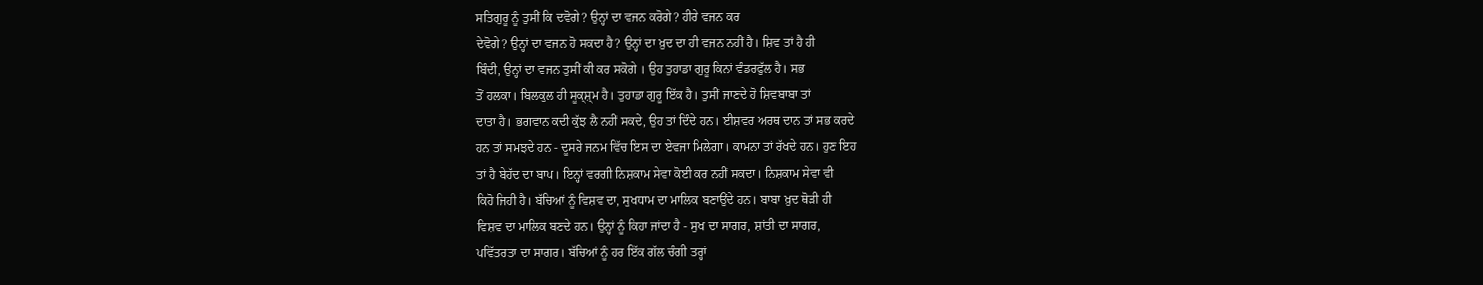ਸਤਿਗੁਰੂ ਨੂੰ ਤੁਸੀਂ ਕਿ ਦਵੋਗੇ? ਉਨ੍ਹਾਂ ਦਾ ਵਜਨ ਕਰੋਗੇ? ਹੀਰੇ ਵਜਨ ਕਰ
ਦੇਵੋਗੇ? ਉਨ੍ਹਾਂ ਦਾ ਵਜਨ ਹੋ ਸਕਦਾ ਹੈ? ਉਨ੍ਹਾਂ ਦਾ ਖ਼ੁਦ ਦਾ ਹੀ ਵਜਨ ਨਹੀਂ ਹੈ। ਸ਼ਿਵ ਤਾਂ ਹੈ ਹੀ
ਬਿੰਦੀ, ਉਨ੍ਹਾਂ ਦਾ ਵਜਨ ਤੁਸੀਂ ਕੀ ਕਰ ਸਕੋਗੇ । ਉਹ ਤੁਹਾਡਾ ਗੁਰੂ ਕਿਨਾਂ ਵੰਡਰਫੁੱਲ ਹੈ। ਸਭ
ਤੋਂ ਹਲਕਾ। ਬਿਲਕੁਲ ਹੀ ਸੂਕ੍ਸ਼੍ਮ ਹੈ। ਤੁਹਾਡਾ ਗੁਰੂ ਇੱਕ ਹੈ। ਤੁਸੀਂ ਜਾਣਦੇ ਹੋ ਸ਼ਿਵਬਾਬਾ ਤਾਂ
ਦਾਤਾ ਹੈ। ਭਗਵਾਨ ਕਦੀ ਕੁੱਝ ਲੈ ਨਹੀਂ ਸਕਦੇ, ਉਹ ਤਾਂ ਦਿੰਦੇ ਹਨ। ਈਸ਼ਵਰ ਅਰਥ ਦਾਨ ਤਾਂ ਸਭ ਕਰਦੇ
ਹਨ ਤਾਂ ਸਮਝਦੇ ਹਨ - ਦੂਸਰੇ ਜਨਮ ਵਿੱਚ ਇਸ ਦਾ ਏਵਜਾ ਮਿਲੇਗਾ। ਕਾਮਨਾ ਤਾਂ ਰੱਖਦੇ ਹਨ। ਹੁਣ ਇਹ
ਤਾਂ ਹੈ ਬੇਹੱਦ ਦਾ ਬਾਪ। ਇਨ੍ਹਾਂ ਵਰਗੀ ਨਿਸ਼ਕਾਮ ਸੇਵਾ ਕੋਈ ਕਰ ਨਹੀਂ ਸਕਦਾ। ਨਿਸ਼ਕਾਮ ਸੇਵਾ ਵੀ
ਕਿਹੋ ਜਿਹੀ ਹੈ। ਬੱਚਿਆਂ ਨੂੰ ਵਿਸ਼ਵ ਦਾ, ਸੁਖਧਾਮ ਦਾ ਮਾਲਿਕ ਬਣਾਉਂਦੇ ਹਨ। ਬਾਬਾ ਖ਼ੁਦ ਥੋੜੀ ਹੀ
ਵਿਸ਼ਵ ਦਾ ਮਾਲਿਕ ਬਣਦੇ ਹਨ। ਉਨ੍ਹਾਂ ਨੂੰ ਕਿਹਾ ਜਾਂਦਾ ਹੈ - ਸੁਖ ਦਾ ਸਾਗਰ, ਸ਼ਾਂਤੀ ਦਾ ਸਾਗਰ,
ਪਵਿੱਤਰਤਾ ਦਾ ਸਾਗਰ। ਬੱਚਿਆਂ ਨੂੰ ਹਰ ਇੱਕ ਗੱਲ ਚੰਗੀ ਤਰ੍ਹਾਂ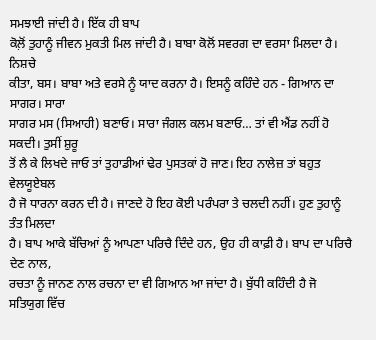ਸਮਝਾਈ ਜਾਂਦੀ ਹੈ। ਇੱਕ ਹੀ ਬਾਪ
ਕੋਲ਼ੋਂ ਤੁਹਾਨੂੰ ਜੀਵਨ ਮੁਕਤੀ ਮਿਲ ਜਾਂਦੀ ਹੈ। ਬਾਬਾ ਕੋਲੋਂ ਸਵਰਗ ਦਾ ਵਰਸਾ ਮਿਲਦਾ ਹੈ। ਨਿਸ਼ਚੇ
ਕੀਤਾ, ਬਸ। ਬਾਬਾ ਅਤੇ ਵਰਸੇ ਨੂੰ ਯਾਦ ਕਰਨਾ ਹੈ। ਇਸਨੂੰ ਕਹਿੰਦੇ ਹਨ - ਗਿਆਨ ਦਾ ਸਾਗਰ। ਸਾਰਾ
ਸਾਗਰ ਮਸ (ਸਿਆਹੀ) ਬਣਾਓ। ਸਾਰਾ ਜੰਗਲ ਕਲਮ ਬਣਾਓ… ਤਾਂ ਵੀ ਐਂਡ ਨਹੀਂ ਹੋ ਸਕਦੀ। ਤੁਸੀਂ ਸ਼ੁਰੂ
ਤੋਂ ਲੈ ਕੇ ਲਿਖਦੇ ਜਾਓ ਤਾਂ ਤੁਹਾਡੀਆਂ ਢੇਰ ਪੁਸਤਕਾਂ ਹੋ ਜਾਣ। ਇਹ ਨਾਲੇਜ਼ ਤਾਂ ਬਹੁਤ ਵੇਲਯੂਏਬਲ
ਹੈ ਜੋ ਧਾਰਨਾ ਕਰਨ ਦੀ ਹੈ। ਜਾਣਦੇ ਹੋ ਇਹ ਕੋਈ ਪਰੰਪਰਾ ਤੇ ਚਲਦੀ ਨਹੀਂ। ਹੁਣ ਤੁਹਾਨੂੰ ਤੰਤ ਮਿਲਦਾ
ਹੈ। ਬਾਪ ਆਕੇ ਬੱਚਿਆਂ ਨੂੰ ਆਪਣਾ ਪਰਿਚੈ ਦਿੰਦੇ ਹਨ, ਉਹ ਹੀ ਕਾਫ਼ੀ ਹੈ। ਬਾਪ ਦਾ ਪਰਿਚੈ ਦੇਣ ਨਾਲ,
ਰਚਤਾ ਨੂੰ ਜਾਨਣ ਨਾਲ ਰਚਨਾ ਦਾ ਵੀ ਗਿਆਨ ਆ ਜਾਂਦਾ ਹੈ। ਬੁੱਧੀ ਕਹਿੰਦੀ ਹੈ ਜੋ ਸਤਿਯੁਗ ਵਿੱਚ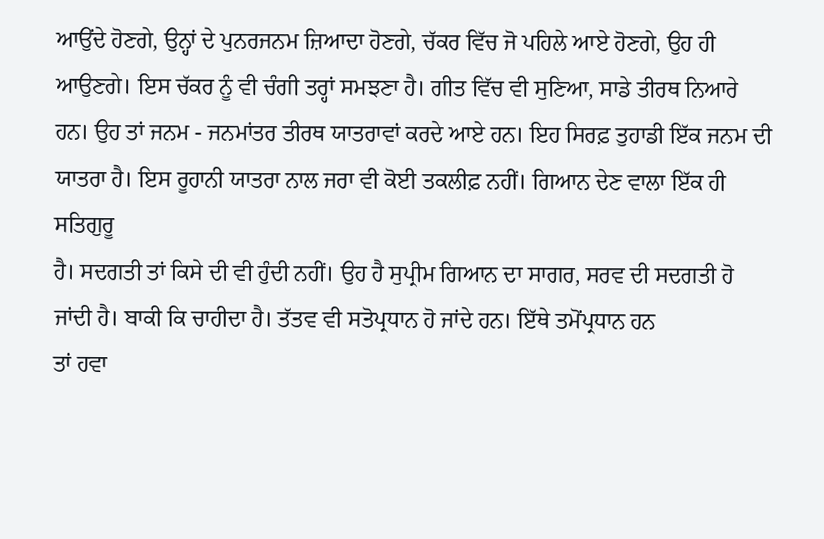ਆਉਂਦੇ ਹੋਣਗੇ, ਉਨ੍ਹਾਂ ਦੇ ਪੁਨਰਜਨਮ ਜ਼ਿਆਦਾ ਹੋਣਗੇ, ਚੱਕਰ ਵਿੱਚ ਜੋ ਪਹਿਲੇ ਆਏ ਹੋਣਗੇ, ਉਹ ਹੀ
ਆਉਣਗੇ। ਇਸ ਚੱਕਰ ਨੂੰ ਵੀ ਚੰਗੀ ਤਰ੍ਹਾਂ ਸਮਝਣਾ ਹੈ। ਗੀਤ ਵਿੱਚ ਵੀ ਸੁਣਿਆ, ਸਾਡੇ ਤੀਰਥ ਨਿਆਰੇ
ਹਨ। ਉਹ ਤਾਂ ਜਨਮ - ਜਨਮਾਂਤਰ ਤੀਰਥ ਯਾਤਰਾਵਾਂ ਕਰਦੇ ਆਏ ਹਨ। ਇਹ ਸਿਰਫ਼ ਤੁਹਾਡੀ ਇੱਕ ਜਨਮ ਦੀ
ਯਾਤਰਾ ਹੈ। ਇਸ ਰੂਹਾਨੀ ਯਾਤਰਾ ਨਾਲ ਜਰਾ ਵੀ ਕੋਈ ਤਕਲੀਫ਼ ਨਹੀਂ। ਗਿਆਨ ਦੇਣ ਵਾਲਾ ਇੱਕ ਹੀ ਸਤਿਗੁਰੂ
ਹੈ। ਸਦਗਤੀ ਤਾਂ ਕਿਸੇ ਦੀ ਵੀ ਹੁੰਦੀ ਨਹੀਂ। ਉਹ ਹੈ ਸੁਪ੍ਰੀਮ ਗਿਆਨ ਦਾ ਸਾਗਰ, ਸਰਵ ਦੀ ਸਦਗਤੀ ਹੋ
ਜਾਂਦੀ ਹੈ। ਬਾਕੀ ਕਿ ਚਾਹੀਦਾ ਹੈ। ਤੱਤਵ ਵੀ ਸਤੋਪ੍ਰਧਾਨ ਹੋ ਜਾਂਦੇ ਹਨ। ਇੱਥੇ ਤਮੋਂਪ੍ਰਧਾਨ ਹਨ
ਤਾਂ ਹਵਾ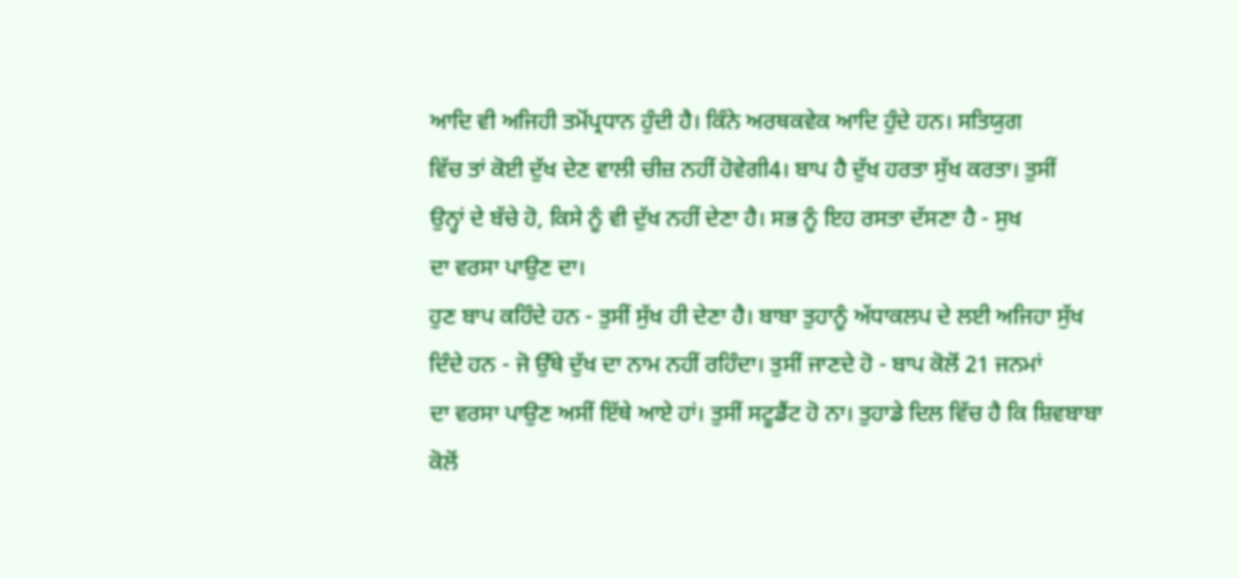ਆਦਿ ਵੀ ਅਜਿਹੀ ਤਮੋਂਪ੍ਰਧਾਨ ਹੁੰਦੀ ਹੈ। ਕਿੰਨੇ ਅਰਥਕਵੇਕ ਆਦਿ ਹੁੰਦੇ ਹਨ। ਸਤਿਯੁਗ
ਵਿੱਚ ਤਾਂ ਕੋਈ ਦੁੱਖ ਦੇਣ ਵਾਲੀ ਚੀਜ਼ ਨਹੀਂ ਹੋਵੇਗੀ4। ਬਾਪ ਹੈ ਦੁੱਖ ਹਰਤਾ ਸੁੱਖ ਕਰਤਾ। ਤੁਸੀਂ
ਉਨ੍ਹਾਂ ਦੇ ਬੱਚੇ ਹੋ, ਕਿਸੇ ਨੂੰ ਵੀ ਦੁੱਖ ਨਹੀਂ ਦੇਣਾ ਹੈ। ਸਭ ਨੂੰ ਇਹ ਰਸਤਾ ਦੱਸਣਾ ਹੈ - ਸੁਖ
ਦਾ ਵਰਸਾ ਪਾਉਣ ਦਾ।
ਹੁਣ ਬਾਪ ਕਹਿੰਦੇ ਹਨ - ਤੁਸੀਂ ਸੁੱਖ ਹੀ ਦੇਣਾ ਹੈ। ਬਾਬਾ ਤੁਹਾਨੂੰ ਅੱਧਾਕਲਪ ਦੇ ਲਈ ਅਜਿਹਾ ਸੁੱਖ
ਦਿੰਦੇ ਹਨ - ਜੋ ਉੱਥੇ ਦੁੱਖ ਦਾ ਨਾਮ ਨਹੀਂ ਰਹਿੰਦਾ। ਤੁਸੀਂ ਜਾਣਦੇ ਹੋ - ਬਾਪ ਕੋਲੋਂ 21 ਜਨਮਾਂ
ਦਾ ਵਰਸਾ ਪਾਉਣ ਅਸੀਂ ਇੱਥੇ ਆਏ ਹਾਂ। ਤੁਸੀਂ ਸਟੂਡੈਂਟ ਹੋ ਨਾ। ਤੁਹਾਡੇ ਦਿਲ ਵਿੱਚ ਹੈ ਕਿ ਸ਼ਿਵਬਾਬਾ
ਕੋਲੋਂ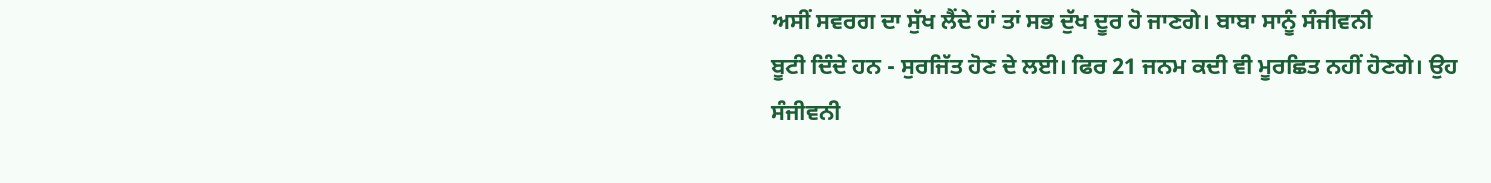ਅਸੀਂ ਸਵਰਗ ਦਾ ਸੁੱਖ ਲੈਂਦੇ ਹਾਂ ਤਾਂ ਸਭ ਦੁੱਖ ਦੂਰ ਹੋ ਜਾਣਗੇ। ਬਾਬਾ ਸਾਨੂੰ ਸੰਜੀਵਨੀ
ਬੂਟੀ ਦਿੰਦੇ ਹਨ - ਸੁਰਜਿੱਤ ਹੋਣ ਦੇ ਲਈ। ਫਿਰ 21 ਜਨਮ ਕਦੀ ਵੀ ਮੂਰਛਿਤ ਨਹੀਂ ਹੋਣਗੇ। ਉਹ
ਸੰਜੀਵਨੀ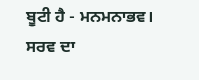ਬੂਟੀ ਹੈ - ਮਨਮਨਾਭਵ। ਸਰਵ ਦਾ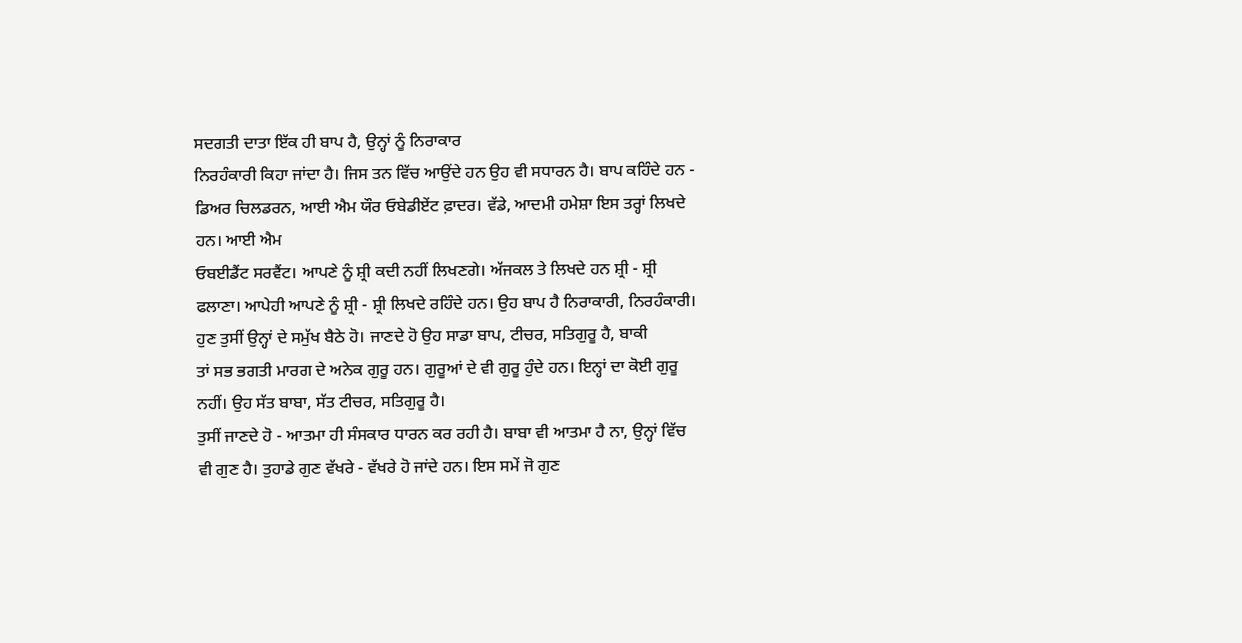ਸਦਗਤੀ ਦਾਤਾ ਇੱਕ ਹੀ ਬਾਪ ਹੈ, ਉਨ੍ਹਾਂ ਨੂੰ ਨਿਰਾਕਾਰ
ਨਿਰਹੰਕਾਰੀ ਕਿਹਾ ਜਾਂਦਾ ਹੈ। ਜਿਸ ਤਨ ਵਿੱਚ ਆਉਂਦੇ ਹਨ ਉਹ ਵੀ ਸਧਾਰਨ ਹੈ। ਬਾਪ ਕਹਿੰਦੇ ਹਨ -
ਡਿਅਰ ਚਿਲਡਰਨ, ਆਈ ਐਮ ਯੌਰ ਓਬੇਡੀਏਂਟ ਫ਼ਾਦਰ। ਵੱਡੇ, ਆਦਮੀ ਹਮੇਸ਼ਾ ਇਸ ਤਰ੍ਹਾਂ ਲਿਖਦੇ ਹਨ। ਆਈ ਐਮ
ਓਬਈਡੈਂਟ ਸਰਵੈਂਟ। ਆਪਣੇ ਨੂੰ ਸ਼੍ਰੀ ਕਦੀ ਨਹੀਂ ਲਿਖਣਗੇ। ਅੱਜਕਲ ਤੇ ਲਿਖਦੇ ਹਨ ਸ਼੍ਰੀ - ਸ਼੍ਰੀ
ਫਲਾਣਾ। ਆਪੇਹੀ ਆਪਣੇ ਨੂੰ ਸ਼੍ਰੀ - ਸ਼੍ਰੀ ਲਿਖਦੇ ਰਹਿੰਦੇ ਹਨ। ਉਹ ਬਾਪ ਹੈ ਨਿਰਾਕਾਰੀ, ਨਿਰਹੰਕਾਰੀ।
ਹੁਣ ਤੁਸੀਂ ਉਨ੍ਹਾਂ ਦੇ ਸਮੁੱਖ ਬੈਠੇ ਹੋ। ਜਾਣਦੇ ਹੋ ਉਹ ਸਾਡਾ ਬਾਪ, ਟੀਚਰ, ਸਤਿਗੁਰੂ ਹੈ, ਬਾਕੀ
ਤਾਂ ਸਭ ਭਗਤੀ ਮਾਰਗ ਦੇ ਅਨੇਕ ਗੁਰੂ ਹਨ। ਗੁਰੂਆਂ ਦੇ ਵੀ ਗੁਰੂ ਹੁੰਦੇ ਹਨ। ਇਨ੍ਹਾਂ ਦਾ ਕੋਈ ਗੁਰੂ
ਨਹੀਂ। ਉਹ ਸੱਤ ਬਾਬਾ, ਸੱਤ ਟੀਚਰ, ਸਤਿਗੁਰੂ ਹੈ।
ਤੁਸੀਂ ਜਾਣਦੇ ਹੋ - ਆਤਮਾ ਹੀ ਸੰਸਕਾਰ ਧਾਰਨ ਕਰ ਰਹੀ ਹੈ। ਬਾਬਾ ਵੀ ਆਤਮਾ ਹੈ ਨਾ, ਉਨ੍ਹਾਂ ਵਿੱਚ
ਵੀ ਗੁਣ ਹੈ। ਤੁਹਾਡੇ ਗੁਣ ਵੱਖਰੇ - ਵੱਖਰੇ ਹੋ ਜਾਂਦੇ ਹਨ। ਇਸ ਸਮੇਂ ਜੋ ਗੁਣ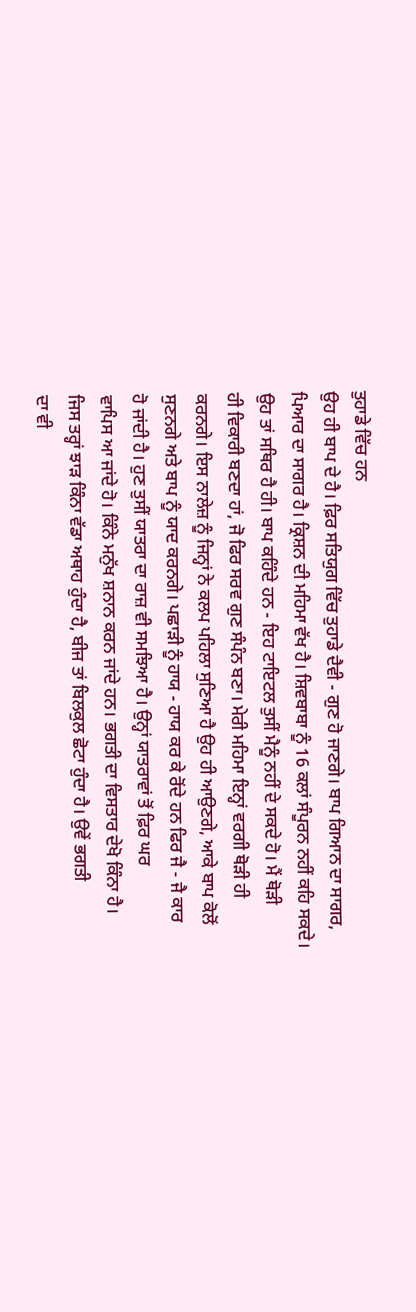ਤੁਹਾਡੇ ਵਿੱਚ ਹਨ
ਉਹ ਹੀ ਬਾਪ ਦੇ ਹੈ। ਫ਼ਿਰ ਸਤਿਯੁਗ ਵਿੱਚ ਤੁਹਾਡੇ ਦੈਵੀ - ਗੁਣ ਹੋ ਜਾਣਗੇ। ਬਾਪ ਗਿਆਨ ਦਾ ਸਾਗਰ,
ਪਿਆਰ ਦਾ ਸਾਗਰ ਹੈ। ਕ੍ਰਿਸ਼ਨ ਦੀ ਮਹਿਮਾ ਵੱਖ ਹੈ। ਸ਼ਿਵਬਾਬਾ ਨੂੰ 16 ਕਲਾਂ ਸੰਪੂਰਨ ਨਹੀਂ ਕਹਿ ਸਕਦੇ।
ਉਹ ਤਾਂ ਸਥਿਰ ਹੈ ਹੀ। ਬਾਪ ਕਹਿੰਦੇ ਹਨ - ਇਹ ਟਾਇਟਲ ਤੁਸੀਂ ਮੈਨੂੰ ਨਹੀਂ ਦੇ ਸਕਦੇ ਹੋ। ਮੈਂ ਥੋੜੀ
ਹੀ ਵਿਕਾਰੀ ਬਣਦਾ ਹਾਂ, ਜੋ ਫਿਰ ਸਰਵ ਗੁਣ ਸੰਪੰਨ ਬਣਾ। ਮੇਰੀ ਮਹਿਮਾ ਇਨ੍ਹਾਂ ਵਰਗੀ ਥੋੜੀ ਹੀ
ਕਰਨਗੇ। ਇਸ ਨਾਲੇਜ਼ ਨੂੰ ਜਿਨ੍ਹਾਂ ਨੇ ਕਲਪ ਪਹਿਲਾ ਸੁਣਿਆ ਹੈ ਉਹ ਹੀ ਆਉਣਗੇ, ਆਕੇ ਬਾਪ ਕੋਲੋਂ
ਸੁਣਨਗੇ ਅਤੇ ਬਾਪ ਨੂੰ ਯਾਦ ਕਰਨਗੇ। ਪਛਾੜੀ ਨੂੰ ਹਾਯ - ਹਾਯ ਕਰ ਕੇ ਰੋਂਦੇ ਹਨ ਫਿਰ ਜੈ - ਜੈ ਕਾਰ
ਹੋ ਜਾਂਦੀ ਹੈ। ਹੁਣ ਤੁਸੀਂ ਯਾਤਰਾ ਦਾ ਰਾਜ਼ ਵੀ ਸਮਝਿਆ ਹੈ। ਉਨ੍ਹਾਂ ਯਾਤਰਾਵਾਂ ਤੋਂ ਫ਼ਿਰ ਘਰ
ਵਾਪਿਸ ਆ ਜਾਂਦੇ ਹੋ। ਕਿੰਨੇ ਮਨੁੱਖ ਸ਼ਨਾਨ ਕਰਨ ਜਾਂਦੇ ਹਨ। ਭਗਤੀ ਦਾ ਵਿਸਤਾਰ ਦੇਖੋ ਕਿੰਨਾ ਹੈ।
ਜਿਸ ਤਰ੍ਹਾਂ ਝਾੜ ਕਿੰਨਾ ਵੱਡਾ ਅਥਾਹ ਹੁੰਦਾ ਹੈ, ਬੀਜ ਤਾਂ ਬਿਲਕੁਲ ਛੋਟਾ ਹੁੰਦਾ ਹੈ। ਉਵੇਂ ਭਗਤੀ
ਦਾ ਵੀ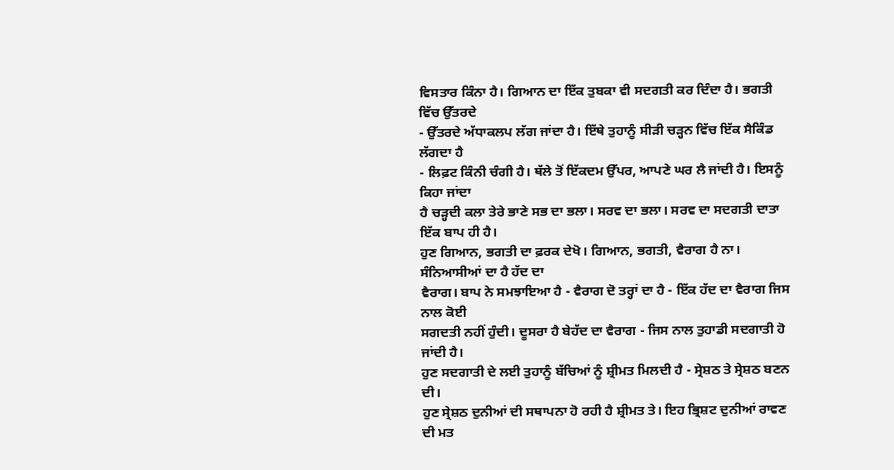ਵਿਸਤਾਰ ਕਿੰਨਾ ਹੈ। ਗਿਆਨ ਦਾ ਇੱਕ ਤੁਬਕਾ ਵੀ ਸਦਗਤੀ ਕਰ ਦਿੰਦਾ ਹੈ। ਭਗਤੀ ਵਿੱਚ ਉੱਤਰਦੇ
- ਉੱਤਰਦੇ ਅੱਧਾਕਲਪ ਲੱਗ ਜਾਂਦਾ ਹੈ। ਇੱਥੇ ਤੁਹਾਨੂੰ ਸੀੜੀ ਚੜ੍ਹਨ ਵਿੱਚ ਇੱਕ ਸੈਕਿੰਡ ਲੱਗਦਾ ਹੈ
- ਲਿਫ਼ਟ ਕਿੰਨੀ ਚੰਗੀ ਹੈ। ਥੱਲੇ ਤੋਂ ਇੱਕਦਮ ਉੱਪਰ, ਆਪਣੇ ਘਰ ਲੈ ਜਾਂਦੀ ਹੈ। ਇਸਨੂੰ ਕਿਹਾ ਜਾਂਦਾ
ਹੈ ਚੜ੍ਹਦੀ ਕਲਾ ਤੇਰੇ ਭਾਣੇ ਸਭ ਦਾ ਭਲਾ। ਸਰਵ ਦਾ ਭਲਾ। ਸਰਵ ਦਾ ਸਦਗਤੀ ਦਾਤਾ ਇੱਕ ਬਾਪ ਹੀ ਹੈ।
ਹੁਣ ਗਿਆਨ, ਭਗਤੀ ਦਾ ਫ਼ਰਕ ਦੇਖੋ। ਗਿਆਨ, ਭਗਤੀ, ਵੈਰਾਗ ਹੈ ਨਾ। ਸੰਨਿਆਸੀਆਂ ਦਾ ਹੈ ਹੱਦ ਦਾ
ਵੈਰਾਗ। ਬਾਪ ਨੇ ਸਮਝਾਇਆ ਹੈ - ਵੈਰਾਗ ਦੋ ਤਰ੍ਹਾਂ ਦਾ ਹੈ - ਇੱਕ ਹੱਦ ਦਾ ਵੈਰਾਗ ਜਿਸ ਨਾਲ ਕੋਈ
ਸਗਦਤੀ ਨਹੀਂ ਹੁੰਦੀ। ਦੂਸਰਾ ਹੈ ਬੇਹੱਦ ਦਾ ਵੈਰਾਗ - ਜਿਸ ਨਾਲ ਤੁਹਾਡੀ ਸਦਗਾਤੀ ਹੋ ਜਾਂਦੀ ਹੈ।
ਹੁਣ ਸਦਗਾਤੀ ਦੇ ਲਈ ਤੁਹਾਨੂੰ ਬੱਚਿਆਂ ਨੂੰ ਸ਼੍ਰੀਮਤ ਮਿਲਦੀ ਹੈ - ਸ੍ਰੇਸ਼ਠ ਤੇ ਸ੍ਰੇਸ਼ਠ ਬਣਨ ਦੀ।
ਹੁਣ ਸ੍ਰੇਸ਼ਠ ਦੁਨੀਆਂ ਦੀ ਸਥਾਪਨਾ ਹੋ ਰਹੀ ਹੈ ਸ਼੍ਰੀਮਤ ਤੇ। ਇਹ ਭ੍ਰਿਸ਼ਟ ਦੁਨੀਆਂ ਰਾਵਣ ਦੀ ਮਤ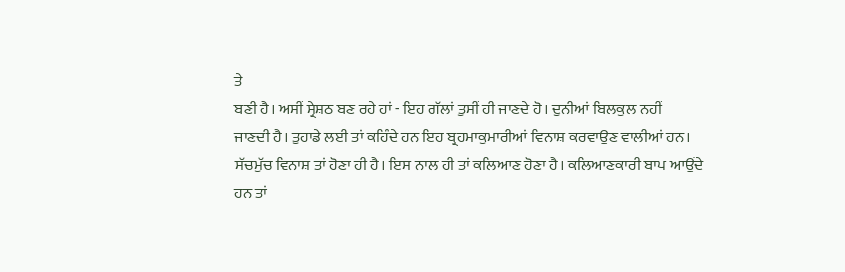ਤੇ
ਬਣੀ ਹੈ। ਅਸੀਂ ਸ੍ਰੇਸ਼ਠ ਬਣ ਰਹੇ ਹਾਂ - ਇਹ ਗੱਲਾਂ ਤੁਸੀਂ ਹੀ ਜਾਣਦੇ ਹੋ। ਦੁਨੀਆਂ ਬਿਲਕੁਲ ਨਹੀਂ
ਜਾਣਦੀ ਹੈ। ਤੁਹਾਡੇ ਲਈ ਤਾਂ ਕਹਿੰਦੇ ਹਨ ਇਹ ਬ੍ਰਹਮਾਕੁਮਾਰੀਆਂ ਵਿਨਾਸ਼ ਕਰਵਾਉਣ ਵਾਲੀਆਂ ਹਨ।
ਸੱਚਮੁੱਚ ਵਿਨਾਸ਼ ਤਾਂ ਹੋਣਾ ਹੀ ਹੈ। ਇਸ ਨਾਲ ਹੀ ਤਾਂ ਕਲਿਆਣ ਹੋਣਾ ਹੈ। ਕਲਿਆਣਕਾਰੀ ਬਾਪ ਆਉਂਦੇ
ਹਨ ਤਾਂ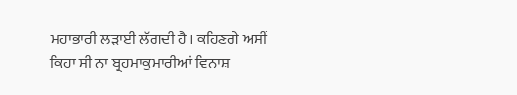ਮਹਾਭਾਰੀ ਲੜਾਈ ਲੱਗਦੀ ਹੈ। ਕਹਿਣਗੇ ਅਸੀਂ ਕਿਹਾ ਸੀ ਨਾ ਬ੍ਰਹਮਾਕੁਮਾਰੀਆਂ ਵਿਨਾਸ਼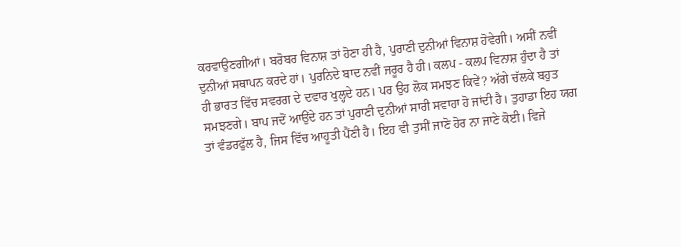ਕਰਵਾਉਣਗੀਆਂ। ਬਰੋਬਰ ਵਿਨਾਸ਼ ਤਾਂ ਹੋਣਾ ਹੀ ਹੈ, ਪੁਰਾਣੀ ਦੁਨੀਆਂ ਵਿਨਾਸ਼ ਹੋਵੇਗੀ। ਅਸੀਂ ਨਵੀਂ
ਦੁਨੀਆਂ ਸਥਾਪਨ ਕਰਦੇ ਹਾਂ। ਪੁਰਨਿਦੇ ਬਾਦ ਨਵੀਂ ਜਰੂਰ ਹੈ ਹੀ। ਕਲਪ - ਕਲਪ ਵਿਨਾਸ਼ ਹੁੰਦਾ ਹੈ ਤਾਂ
ਹੀ ਭਾਰਤ ਵਿੱਚ ਸਵਰਗ ਦੇ ਦਵਾਰ ਖੁਲ੍ਹਦੇ ਹਨ। ਪਰ ਉਹ ਲੋਕ ਸਮਝਣ ਕਿਵੇਂ? ਅੱਗੇ ਚੱਲਕੇ ਬਹੁਤ
ਸਮਝਣਗੇ। ਬਾਪ ਜਦੋਂ ਆਉਂਦੇ ਹਨ ਤਾਂ ਪੁਰਾਣੀ ਦੁਨੀਆਂ ਸਾਰੀ ਸਵਾਹਾ ਹੋ ਜਾਂਦੀ ਹੈ। ਤੁਹਾਡਾ ਇਹ ਯਗ
ਤਾਂ ਵੰਡਰਫੁੱਲ ਹੈ, ਜਿਸ ਵਿੱਚ ਆਹੂਤੀ ਪੈਂਣੀ ਹੈ। ਇਹ ਵੀ ਤੁਸੀਂ ਜਾਣੋ ਹੋਰ ਨਾ ਜਾਣੇ ਕੋਈ। ਵਿਜੇ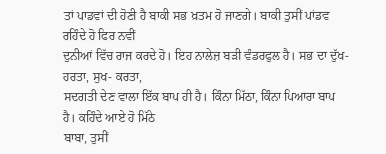ਤਾਂ ਪਾਡਵਾਂ ਦੀ ਹੋਣੀ ਹੈ ਬਾਕੀ ਸਭ ਖ਼ਤਮ ਹੋ ਜਾਣਗੇ। ਬਾਕੀ ਤੁਸੀਂ ਪਾਂਡਵ ਰਹਿੰਦੇ ਹੋ ਫਿਰ ਨਵੀਂ
ਦੁਨੀਆਂ ਵਿੱਚ ਰਾਜ ਕਰਦੇ ਹੋ। ਇਹ ਨਾਲੇਜ਼ ਬੜੀ ਵੰਡਰਫੁਲ ਹੈ। ਸਭ ਦਾ ਦੁੱਖ- ਹਰਤਾ, ਸੁਖ- ਕਰਤਾ,
ਸਦਗਤੀ ਦੇਣ ਵਾਲਾ ਇੱਕ ਬਾਪ ਹੀ ਹੈ। ਕਿੰਨਾ ਮਿੱਠਾ, ਕਿੰਨਾ ਪਿਆਰਾ ਬਾਪ ਹੈ। ਕਹਿੰਦੇ ਆਏ ਹੋ ਮਿੱਠੇ
ਬਾਬਾ, ਤੁਸੀਂ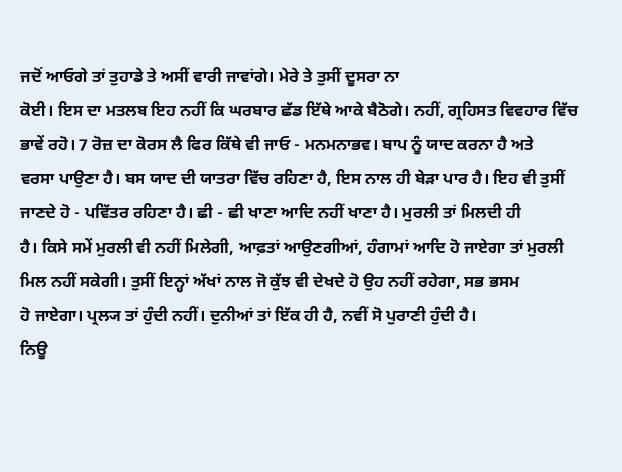ਜਦੋਂ ਆਓਗੇ ਤਾਂ ਤੁਹਾਡੇ ਤੇ ਅਸੀਂ ਵਾਰੀ ਜਾਵਾਂਗੇ। ਮੇਰੇ ਤੇ ਤੁਸੀਂ ਦੂਸਰਾ ਨਾ
ਕੋਈ। ਇਸ ਦਾ ਮਤਲਬ ਇਹ ਨਹੀਂ ਕਿ ਘਰਬਾਰ ਛੱਡ ਇੱਥੇ ਆਕੇ ਬੈਠੋਗੇ। ਨਹੀਂ, ਗ੍ਰਹਿਸਤ ਵਿਵਹਾਰ ਵਿੱਚ
ਭਾਵੇਂ ਰਹੋ। 7 ਰੋਜ਼ ਦਾ ਕੋਰਸ ਲੈ ਫਿਰ ਕਿੱਥੇ ਵੀ ਜਾਓ - ਮਨਮਨਾਭਵ। ਬਾਪ ਨੂੰ ਯਾਦ ਕਰਨਾ ਹੈ ਅਤੇ
ਵਰਸਾ ਪਾਉਣਾ ਹੈ। ਬਸ ਯਾਦ ਦੀ ਯਾਤਰਾ ਵਿੱਚ ਰਹਿਣਾ ਹੈ, ਇਸ ਨਾਲ ਹੀ ਬੇੜਾ ਪਾਰ ਹੈ। ਇਹ ਵੀ ਤੁਸੀਂ
ਜਾਣਦੇ ਹੋ - ਪਵਿੱਤਰ ਰਹਿਣਾ ਹੈ। ਛੀ - ਛੀ ਖਾਣਾ ਆਦਿ ਨਹੀਂ ਖਾਣਾ ਹੈ। ਮੁਰਲੀ ਤਾਂ ਮਿਲਦੀ ਹੀ
ਹੈ। ਕਿਸੇ ਸਮੇਂ ਮੁਰਲੀ ਵੀ ਨਹੀਂ ਮਿਲੇਗੀ, ਆਫ਼ਤਾਂ ਆਉਣਗੀਆਂ, ਹੰਗਾਮਾਂ ਆਦਿ ਹੋ ਜਾਏਗਾ ਤਾਂ ਮੁਰਲੀ
ਮਿਲ ਨਹੀਂ ਸਕੇਗੀ। ਤੁਸੀਂ ਇਨ੍ਹਾਂ ਅੱਖਾਂ ਨਾਲ ਜੋ ਕੁੱਝ ਵੀ ਦੇਖਦੇ ਹੋ ਉਹ ਨਹੀਂ ਰਹੇਗਾ, ਸਭ ਭਸਮ
ਹੋ ਜਾਏਗਾ। ਪ੍ਰਲ੍ਯ ਤਾਂ ਹੁੰਦੀ ਨਹੀਂ। ਦੁਨੀਆਂ ਤਾਂ ਇੱਕ ਹੀ ਹੈ, ਨਵੀਂ ਸੋ ਪੁਰਾਣੀ ਹੁੰਦੀ ਹੈ।
ਨਿਊ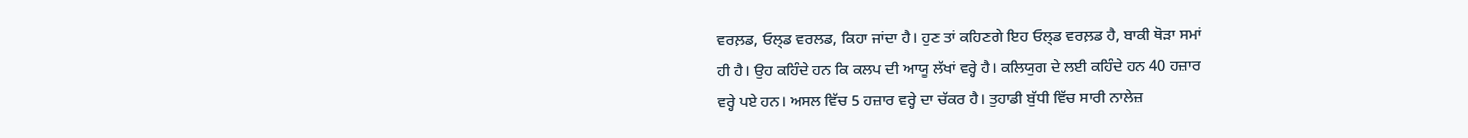ਵਰਲ਼ਡ, ਓਲ੍ਡ ਵਰਲਡ, ਕਿਹਾ ਜਾਂਦਾ ਹੈ। ਹੁਣ ਤਾਂ ਕਹਿਣਗੇ ਇਹ ਓਲ੍ਡ ਵਰਲ਼ਡ ਹੈ, ਬਾਕੀ ਥੋੜਾ ਸਮਾਂ
ਹੀ ਹੈ। ਉਹ ਕਹਿੰਦੇ ਹਨ ਕਿ ਕਲਪ ਦੀ ਆਯੂ ਲੱਖਾਂ ਵਰ੍ਹੇ ਹੈ। ਕਲਿਯੁਗ ਦੇ ਲਈ ਕਹਿੰਦੇ ਹਨ 40 ਹਜ਼ਾਰ
ਵਰ੍ਹੇ ਪਏ ਹਨ। ਅਸਲ ਵਿੱਚ 5 ਹਜ਼ਾਰ ਵਰ੍ਹੇ ਦਾ ਚੱਕਰ ਹੈ। ਤੁਹਾਡੀ ਬੁੱਧੀ ਵਿੱਚ ਸਾਰੀ ਨਾਲੇਜ਼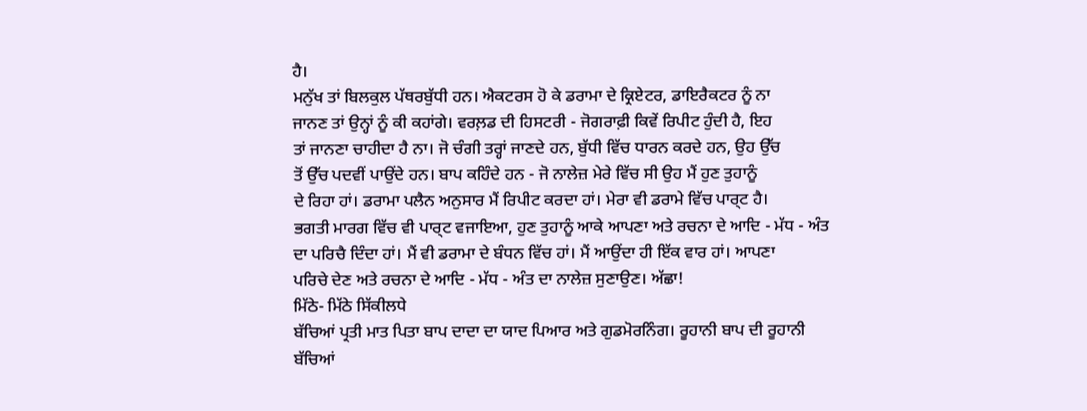ਹੈ।
ਮਨੁੱਖ ਤਾਂ ਬਿਲਕੁਲ ਪੱਥਰਬੁੱਧੀ ਹਨ। ਐਕਟਰਸ ਹੋ ਕੇ ਡਰਾਮਾ ਦੇ ਕ੍ਰਿਏਟਰ, ਡਾਇਰੈਕਟਰ ਨੂੰ ਨਾ
ਜਾਨਣ ਤਾਂ ਉਨ੍ਹਾਂ ਨੂੰ ਕੀ ਕਹਾਂਗੇ। ਵਰਲ਼ਡ ਦੀ ਹਿਸਟਰੀ - ਜੋਗਰਾਫ਼ੀ ਕਿਵੇਂ ਰਿਪੀਟ ਹੁੰਦੀ ਹੈ, ਇਹ
ਤਾਂ ਜਾਨਣਾ ਚਾਹੀਦਾ ਹੈ ਨਾ। ਜੋ ਚੰਗੀ ਤਰ੍ਹਾਂ ਜਾਣਦੇ ਹਨ, ਬੁੱਧੀ ਵਿੱਚ ਧਾਰਨ ਕਰਦੇ ਹਨ, ਉਹ ਉੱਚ
ਤੋਂ ਉੱਚ ਪਦਵੀਂ ਪਾਉਂਦੇ ਹਨ। ਬਾਪ ਕਹਿੰਦੇ ਹਨ - ਜੋ ਨਾਲੇਜ਼ ਮੇਰੇ ਵਿੱਚ ਸੀ ਉਹ ਮੈਂ ਹੁਣ ਤੁਹਾਨੂੰ
ਦੇ ਰਿਹਾ ਹਾਂ। ਡਰਾਮਾ ਪਲੈਨ ਅਨੁਸਾਰ ਮੈਂ ਰਿਪੀਟ ਕਰਦਾ ਹਾਂ। ਮੇਰਾ ਵੀ ਡਰਾਮੇ ਵਿੱਚ ਪਾਰ੍ਟ ਹੈ।
ਭਗਤੀ ਮਾਰਗ ਵਿੱਚ ਵੀ ਪਾਰ੍ਟ ਵਜਾਇਆ, ਹੁਣ ਤੁਹਾਨੂੰ ਆਕੇ ਆਪਣਾ ਅਤੇ ਰਚਨਾ ਦੇ ਆਦਿ - ਮੱਧ - ਅੰਤ
ਦਾ ਪਰਿਚੈ ਦਿੰਦਾ ਹਾਂ। ਮੈਂ ਵੀ ਡਰਾਮਾ ਦੇ ਬੰਧਨ ਵਿੱਚ ਹਾਂ। ਮੈਂ ਆਉਂਦਾ ਹੀ ਇੱਕ ਵਾਰ ਹਾਂ। ਆਪਣਾ
ਪਰਿਚੇ ਦੇਣ ਅਤੇ ਰਚਨਾ ਦੇ ਆਦਿ - ਮੱਧ - ਅੰਤ ਦਾ ਨਾਲੇਜ਼ ਸੁਣਾਉਣ। ਅੱਛਾ!
ਮਿੱਠੇ- ਮਿੱਠੇ ਸਿੱਕੀਲਧੇ
ਬੱਚਿਆਂ ਪ੍ਰਤੀ ਮਾਤ ਪਿਤਾ ਬਾਪ ਦਾਦਾ ਦਾ ਯਾਦ ਪਿਆਰ ਅਤੇ ਗੁਡਮੋਰਨਿੰਗ। ਰੂਹਾਨੀ ਬਾਪ ਦੀ ਰੂਹਾਨੀ
ਬੱਚਿਆਂ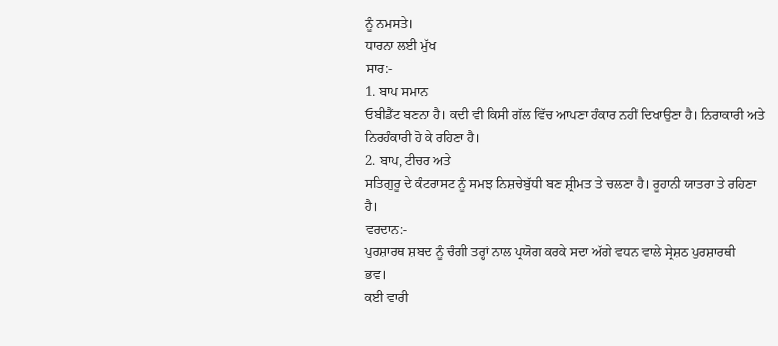ਨੂੰ ਨਮਸਤੇ।
ਧਾਰਨਾ ਲਈ ਮੁੱਖ
ਸਾਰ:-
1. ਬਾਪ ਸਮਾਨ
ਓਬੀਡੈਂਟ ਬਣਨਾ ਹੈ। ਕਦੀ ਵੀ ਕਿਸੀ ਗੱਲ ਵਿੱਚ ਆਪਣਾ ਹੰਕਾਰ ਨਹੀਂ ਦਿਖਾਉਣਾ ਹੈ। ਨਿਰਾਕਾਰੀ ਅਤੇ
ਨਿਰਹੰਕਾਰੀ ਹੋ ਕੇ ਰਹਿਣਾ ਹੈ।
2. ਬਾਪ, ਟੀਚਰ ਅਤੇ
ਸਤਿਗੁਰੂ ਦੇ ਕੰਟਰਾਸਟ ਨੂੰ ਸਮਝ ਨਿਸ਼ਚੇਬੁੱਧੀ ਬਣ ਸ਼੍ਰੀਮਤ ਤੇ ਚਲਣਾ ਹੈ। ਰੂਹਾਨੀ ਯਾਤਰਾ ਤੇ ਰਹਿਣਾ
ਹੈ।
ਵਰਦਾਨ:-
ਪੁਰਸ਼ਾਰਥ ਸ਼ਬਦ ਨੂੰ ਚੰਗੀ ਤਰ੍ਹਾਂ ਨਾਲ ਪ੍ਰਯੋਗ ਕਰਕੇ ਸਦਾ ਅੱਗੇ ਵਧਨ ਵਾਲੇ ਸ੍ਰੇਸ਼ਠ ਪੁਰਸ਼ਾਰਥੀ
ਭਵ।
ਕਈ ਵਾਰੀ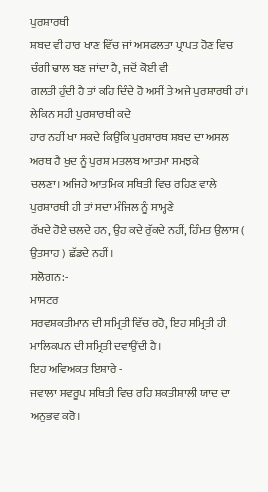ਪੁਰਸ਼ਾਰਥੀ
ਸ਼ਬਦ ਵੀ ਹਾਰ ਖਾਣ ਵਿੱਚ ਜਾਂ ਅਸਫਲਤਾ ਪ੍ਰਾਪਤ ਹੋਣ ਵਿਚ ਚੰਗੀ ਢਾਲ ਬਣ ਜਾਂਦਾ ਹੈ, ਜਦੋਂ ਕੋਈ ਵੀ
ਗਲਤੀ ਹੁੰਦੀ ਹੈ ਤਾਂ ਕਹਿ ਦਿੰਦੇ ਹੋ ਅਸੀਂ ਤੇ ਅਜੇ ਪੁਰਸ਼ਾਰਥੀ ਹਾਂ। ਲੇਕਿਨ ਸਹੀ ਪੁਰਸ਼ਾਰਥੀ ਕਦੇ
ਹਾਰ ਨਹੀਂ ਖਾ ਸਕਦੇ ਕਿਉਂਕਿ ਪੁਰਸ਼ਾਰਥ ਸ਼ਬਦ ਦਾ ਅਸਲ ਅਰਥ ਹੈ ਖੁਦ ਨੂੰ ਪੁਰਸ਼ ਮਤਲਬ ਆਤਮਾ ਸਮਝਕੇ
ਚਲਣਾ। ਅਜਿਹੇ ਆਤਮਿਕ ਸਥਿਤੀ ਵਿਚ ਰਹਿਣ ਵਾਲੇ ਪੁਰਸ਼ਾਰਥੀ ਹੀ ਤਾਂ ਸਦਾ ਮੰਜਿਲ ਨੂੰ ਸਾਮ੍ਹਣੇ
ਰੱਖਦੇ ਹੋਏ ਚਲਦੇ ਹਨ, ਉਹ ਕਦੇ ਰੁੱਕਦੇ ਨਹੀਂ, ਹਿੰਮਤ ਉਲਾਸ ( ਉਤਸਾਹ ) ਛੱਡਦੇ ਨਹੀਂ।
ਸਲੋਗਨ:-
ਮਾਸਟਰ
ਸਰਵਸ਼ਕਤੀਮਾਨ ਦੀ ਸਮ੍ਰਿਤੀ ਵਿੱਚ ਰਹੋ, ਇਹ ਸਮ੍ਰਿਤੀ ਹੀ ਮਾਲਿਕਪਨ ਦੀ ਸਮ੍ਰਿਤੀ ਦਵਾਉਂਦੀ ਹੈ।
ਇਹ ਅਵਿਅਕਤ ਇਸ਼ਾਰੇ -
ਜਵਾਲਾ ਸਵਰੂਪ ਸਥਿਤੀ ਵਿਚ ਰਹਿ ਸ਼ਕਤੀਸ਼ਾਲੀ ਯਾਦ ਦਾ ਅਨੁਭਵ ਕਰੋ।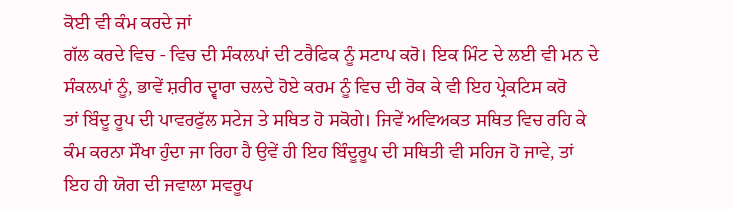ਕੋਈ ਵੀ ਕੰਮ ਕਰਦੇ ਜਾਂ
ਗੱਲ ਕਰਦੇ ਵਿਚ - ਵਿਚ ਦੀ ਸੰਕਲਪਾਂ ਦੀ ਟਰੈਫਿਕ ਨੂੰ ਸਟਾਪ ਕਰੋ। ਇਕ ਮਿੰਟ ਦੇ ਲਈ ਵੀ ਮਨ ਦੇ
ਸੰਕਲਪਾਂ ਨੂੰ, ਭਾਵੇਂ ਸ਼ਰੀਰ ਦ੍ਵਾਰਾ ਚਲਦੇ ਹੋਏ ਕਰਮ ਨੂੰ ਵਿਚ ਦੀ ਰੋਕ ਕੇ ਵੀ ਇਹ ਪ੍ਰੇਕਟਿਸ ਕਰੋ
ਤਾਂ ਬਿੰਦੂ ਰੂਪ ਦੀ ਪਾਵਰਫੁੱਲ ਸਟੇਜ ਤੇ ਸਥਿਤ ਹੋ ਸਕੋਗੇ। ਜਿਵੇਂ ਅਵਿਅਕਤ ਸਥਿਤ ਵਿਚ ਰਹਿ ਕੇ
ਕੰਮ ਕਰਨਾ ਸੌਖਾ ਹੁੰਦਾ ਜਾ ਰਿਹਾ ਹੈ ਉਵੇਂ ਹੀ ਇਹ ਬਿੰਦੂਰੂਪ ਦੀ ਸਥਿਤੀ ਵੀ ਸਹਿਜ ਹੋ ਜਾਵੇ, ਤਾਂ
ਇਹ ਹੀ ਯੋਗ ਦੀ ਜਵਾਲਾ ਸਵਰੂਪ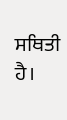ਸਥਿਤੀ ਹੈ।